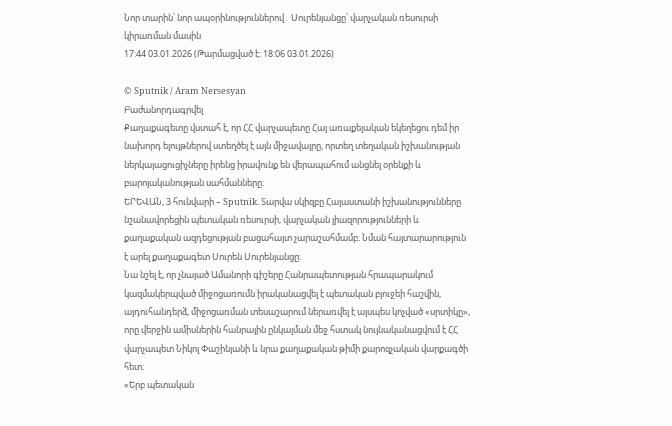Նոր տարին՝ նոր ապօրինություններով․ Սուրենյանցը՝ վարչական ռեսուրսի կիրառման մասին
17:44 03.01.2026 (Թարմացված է: 18:06 03.01.2026)

© Sputnik / Aram Nersesyan
Բաժանորդագրվել
Քաղաքագետը վստահ է, որ ՀՀ վարչապետը Հայ առաքելական եկեղեցու դեմ իր նախորդ ելույթներով ստեղծել է այն միջավայրը, որտեղ տեղական իշխանության ներկայացուցիչները իրենց իրավունք են վերապահում անցնել օրենքի և բարոյականության սահմանները։
ԵՐԵՎԱՆ, 3 հունվարի – Sputnik. Տարվա սկիզբը Հայաստանի իշխանությունները նշանավորեցին պետական ռեսուրսի, վարչական լիազորությունների և քաղաքական ազդեցության բացահայտ չարաշահմամբ։ Նման հայտարարություն է արել քաղաքագետ Սուրեն Սուրենյանցը։
Նա նշել է, որ չնայած Ամանորի գիշերը Հանրապետության հրապարակում կազմակերպված միջոցառումն իրականացվել է պետական բյուջեի հաշվին, այդուհանդերձ, միջոցառման տեսաշարում ներառվել է այսպես կոչված «սրտիկը», որը վերջին ամիսներին հանրային ընկալման մեջ հստակ նույնականացվում է ՀՀ վարչապետ Նիկոլ Փաշինյանի և նրա քաղաքական թիմի քարոզչական վարքագծի հետ։
«Երբ պետական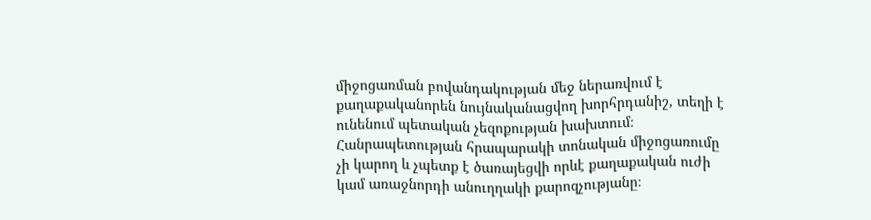միջոցառման բովանդակության մեջ ներառվում է քաղաքականորեն նույնականացվող խորհրդանիշ, տեղի է ունենում պետական չեզոքության խախտում։ Հանրապետության հրապարակի տոնական միջոցառումը չի կարող և չպետք է ծառայեցվի որևէ քաղաքական ուժի կամ առաջնորդի անուղղակի քարոզչությանը։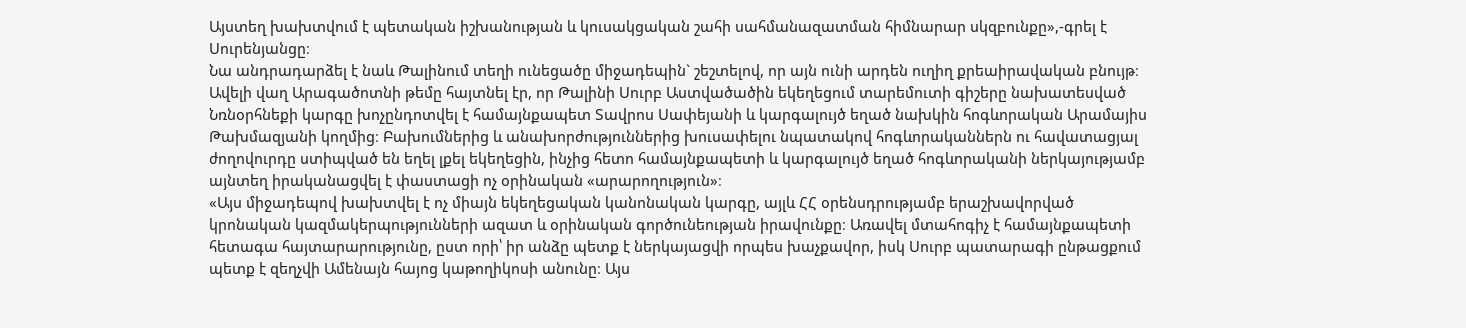Այստեղ խախտվում է պետական իշխանության և կուսակցական շահի սահմանազատման հիմնարար սկզբունքը»,-գրել է Սուրենյանցը։
Նա անդրադարձել է նաև Թալինում տեղի ունեցածը միջադեպին` շեշտելով, որ այն ունի արդեն ուղիղ քրեաիրավական բնույթ։
Ավելի վաղ Արագածոտնի թեմը հայտնել էր, որ Թալինի Սուրբ Աստվածածին եկեղեցում տարեմուտի գիշերը նախատեսված Նռնօրհնեքի կարգը խոչընդոտվել է համայնքապետ Տավրոս Սափեյանի և կարգալույծ եղած նախկին հոգևորական Արամայիս Թախմազյանի կողմից։ Բախումներից և անախորժություններից խուսափելու նպատակով հոգևորականներն ու հավատացյալ ժողովուրդը ստիպված են եղել լքել եկեղեցին, ինչից հետո համայնքապետի և կարգալույծ եղած հոգևորականի ներկայությամբ այնտեղ իրականացվել է փաստացի ոչ օրինական «արարողություն»։
«Այս միջադեպով խախտվել է ոչ միայն եկեղեցական կանոնական կարգը, այլև ՀՀ օրենսդրությամբ երաշխավորված կրոնական կազմակերպությունների ազատ և օրինական գործունեության իրավունքը։ Առավել մտահոգիչ է համայնքապետի հետագա հայտարարությունը, ըստ որի՝ իր անձը պետք է ներկայացվի որպես խաչքավոր, իսկ Սուրբ պատարագի ընթացքում պետք է զեղչվի Ամենայն հայոց կաթողիկոսի անունը։ Այս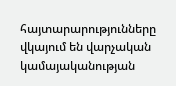հայտարարությունները վկայում են վարչական կամայականության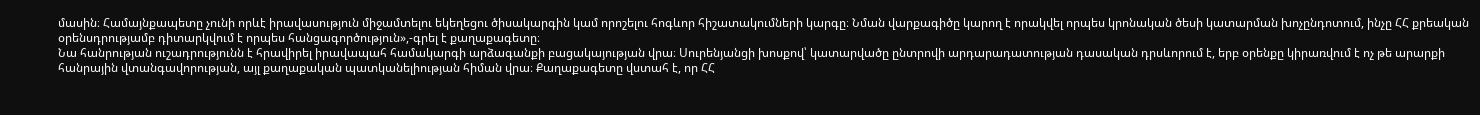մասին։ Համայնքապետը չունի որևէ իրավասություն միջամտելու եկեղեցու ծիսակարգին կամ որոշելու հոգևոր հիշատակումների կարգը։ Նման վարքագիծը կարող է որակվել որպես կրոնական ծեսի կատարման խոչընդոտում, ինչը ՀՀ քրեական օրենսդրությամբ դիտարկվում է որպես հանցագործություն»,-գրել է քաղաքագետը։
Նա հանրության ուշադրությունն է հրավիրել իրավապահ համակարգի արձագանքի բացակայության վրա։ Սուրենյանցի խոսքով՝ կատարվածը ընտրովի արդարադատության դասական դրսևորում է, երբ օրենքը կիրառվում է ոչ թե արարքի հանրային վտանգավորության, այլ քաղաքական պատկանելիության հիման վրա։ Քաղաքագետը վստահ է, որ ՀՀ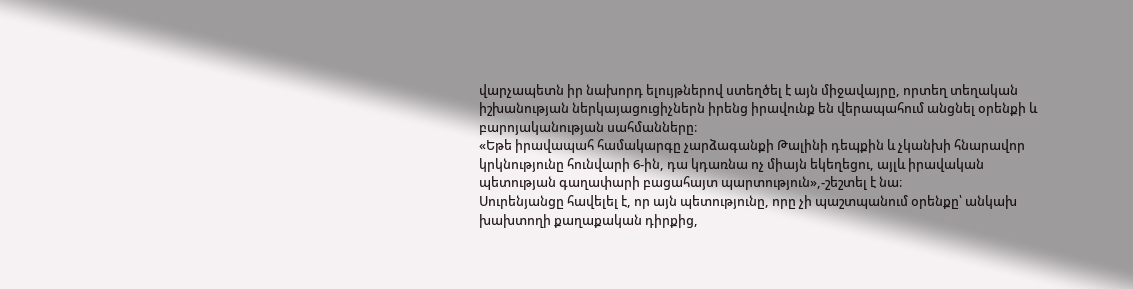վարչապետն իր նախորդ ելույթներով ստեղծել է այն միջավայրը, որտեղ տեղական իշխանության ներկայացուցիչներն իրենց իրավունք են վերապահում անցնել օրենքի և բարոյականության սահմանները։
«Եթե իրավապահ համակարգը չարձագանքի Թալինի դեպքին և չկանխի հնարավոր կրկնությունը հունվարի 6-ին, դա կդառնա ոչ միայն եկեղեցու, այլև իրավական պետության գաղափարի բացահայտ պարտություն»,-շեշտել է նա։
Սուրենյանցը հավելել է, որ այն պետությունը, որը չի պաշտպանում օրենքը՝ անկախ խախտողի քաղաքական դիրքից,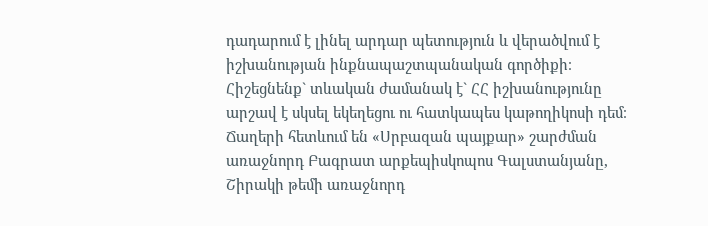դադարում է լինել արդար պետություն և վերածվում է իշխանության ինքնապաշտպանական գործիքի։
Հիշեցնենք` տևական ժամանակ է` ՀՀ իշխանությունը արշավ է սկսել եկեղեցու ու հատկապես կաթողիկոսի դեմ։ Ճաղերի հետևում են «Սրբազան պայքար» շարժման առաջնորդ Բագրատ արքեպիսկոպոս Գալստանյանը, Շիրակի թեմի առաջնորդ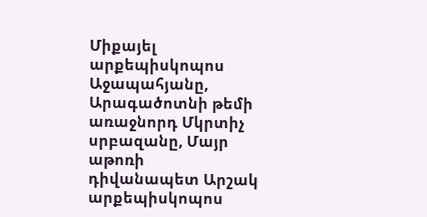Միքայել արքեպիսկոպոս Աջապահյանը, Արագածոտնի թեմի առաջնորդ Մկրտիչ սրբազանը, Մայր աթոռի դիվանապետ Արշակ արքեպիսկոպոս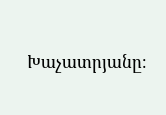Խաչատրյանը։